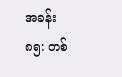အခန်း ၈၅: တစ်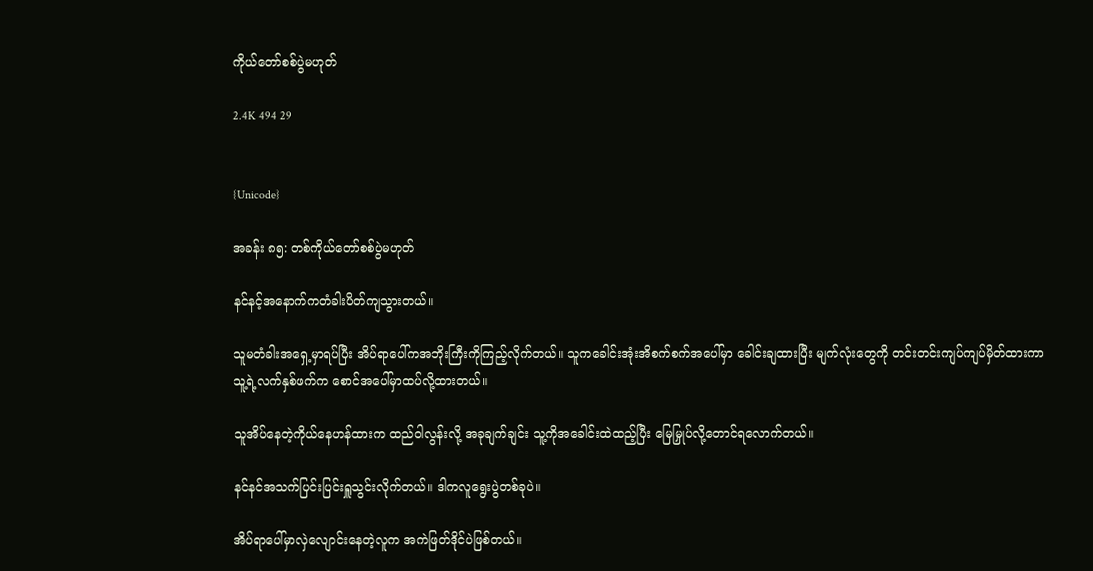ကိုယ်တော်စစ်ပွဲမဟုတ်

2.4K 494 29


{Unicode}

အခန်း ၈၅: တစ်ကိုယ်တော်စစ်ပွဲမဟုတ်

နင်နင့်အနောက်ကတံခါးပိတ်ကျသွားတယ်။

သူမတံခါးအရှေ့မှာရပ်ပြီး အိပ်ရာပေါ်ကအဘိုးကြီးကိုကြည့်လိုက်တယ်။ သူကခေါင်းအုံးအိစက်စက်အပေါ်မှာ ခေါင်းချထားပြီး မျက်လုံးတွေကို တင်းတင်းကျပ်ကျပ်မှိတ်ထားကာ သူ့ရဲ့လက်နှစ်ဖက်က စောင်အပေါ်မှာထပ်လို့ထားတယ်။

သူအိပ်နေတဲ့ကိုယ်နေဟန်ထားက ထည်ဝါလွန်းလို့ အခုချက်ချင်း သူ့ကိုအခေါင်းထဲထည့်ပြီး မြေမြှုပ်လို့တောင်ရလောက်တယ်။

နင်နင်အသက်ပြင်းပြင်းရှူသွင်းလိုက်တယ်။ ဒါကလူရွေးပွဲတစ်ခုပဲ။

အိပ်ရာ‌ပေါ်မှာလှဲလျောင်းနေတဲ့လူက အကဲဖြတ်ဒိုင်ပဲဖြစ်တယ်။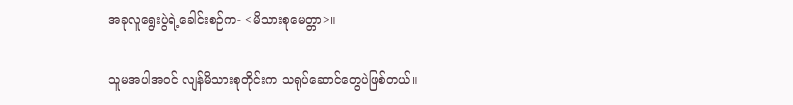အခုလူရွေးပွဲရဲ့ခေါင်းစဉ်က- <မိသားစုမေတ္တာ>။

သူမအပါအဝင် လျန်မိသားစုတိုင်းက သရုပ်ဆောင်တွေပဲဖြစ်တယ်။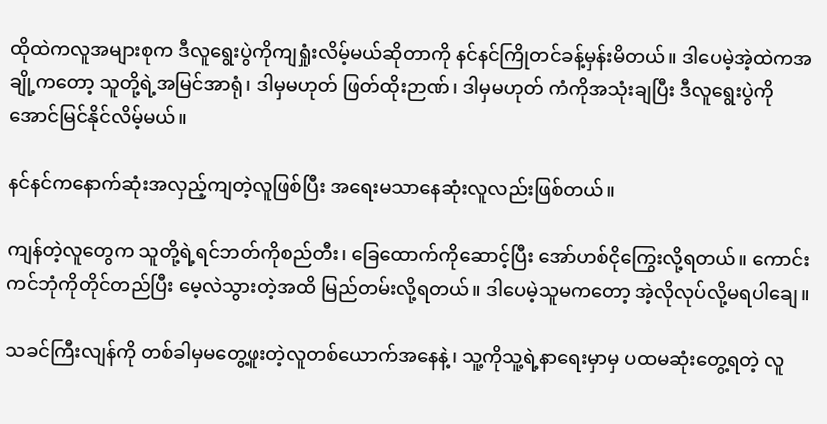ထိုထဲကလူအများစုက ဒီလူရွေးပွဲကိုကျရှုံးလိမ့်မယ်ဆိုတာကို နင်နင်ကြိုတင်ခန့်မှန်းမိတယ်။ ဒါပေမဲ့အဲ့ထဲကအချို့ကတော့ သူတို့ရဲ့အမြင်အာရုံ၊ ဒါမှမဟုတ် ဖြတ်ထိုးဉာဏ်၊ ဒါမှမဟုတ် ကံကိုအသုံးချပြီး ဒီလူရွေးပွဲကိုအောင်မြင်နိုင်လိမ့်မယ်။

နင်နင်ကနောက်ဆုံးအလှည့်ကျတဲ့လူဖြစ်ပြီး အရေးမသာနေဆုံးလူလည်းဖြစ်တယ်။

ကျန်တဲ့လူတွေက သူတို့ရဲ့ရင်ဘတ်ကိုစည်တီး၊ ခြေထောက်ကိုဆောင့်ပြီး အော်ဟစ်ငိုကြွေးလို့ရတယ်။ ကောင်းကင်ဘုံကိုတိုင်တည်ပြီး မေ့လဲသွားတဲ့အထိ မြည်တမ်းလို့ရတယ်။ ဒါပေမဲ့သူမကတော့ အဲ့လိုလုပ်လို့မရပါချေ။

သခင်ကြီးလျန်ကို တစ်ခါမှမတွေ့ဖူးတဲ့လူတစ်ယောက်အနေနဲ့၊ သူ့ကိုသူ့ရဲ့နာရေးမှာမှ ပထမဆုံးတွေ့ရတဲ့ လူ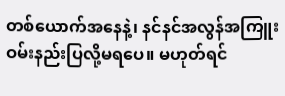တစ်ယောက်အနေနဲ့၊ နင်နင်အလွန်အကြူး ဝမ်းနည်းပြလို့မရပေ။ မဟုတ်ရင်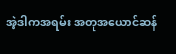အဲ့ဒါကအရမ်း အတုအယောင်ဆန်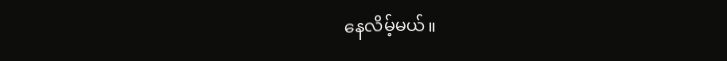နေလိမ့်မယ်။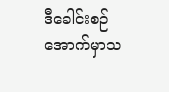ဒီခေါင်းစဉ်အောက်မှာသ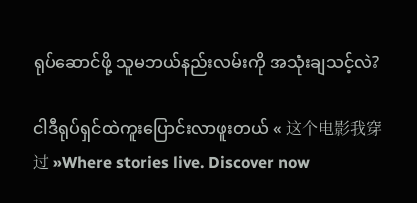ရုပ်ဆောင်ဖို့ သူမဘယ်နည်းလမ်းကို အသုံးချသင့်လဲ?

ငါဒီရုပ်ရှင်ထဲကူးပြောင်းလာဖူးတယ် « 这个电影我穿过 »Where stories live. Discover now